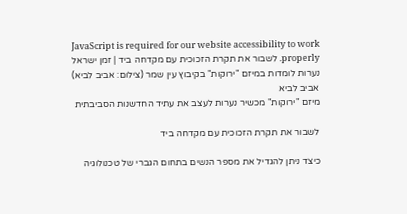JavaScript is required for our website accessibility to work properly. לשבור את תקרת הזכוכית עם מקדחה ביד | זמן ישראל
נערות לומדות במיזם "ירוקות" בקיבוץ עין שמר (צילום: אביב לביא)
אביב לביא
מיזם "ירוקות" מכשיר נערות לעצב את עתיד החדשנות הסביבתית

לשבור את תקרת הזכוכית עם מקדחה ביד

כיצד ניתן להגדיל את מספר הנשים בתחום הגברי של טכנולוגיה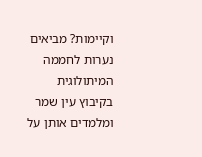וקיימות? מביאים נערות לחממה המיתולוגית בקיבוץ עין שמר ומלמדים אותן על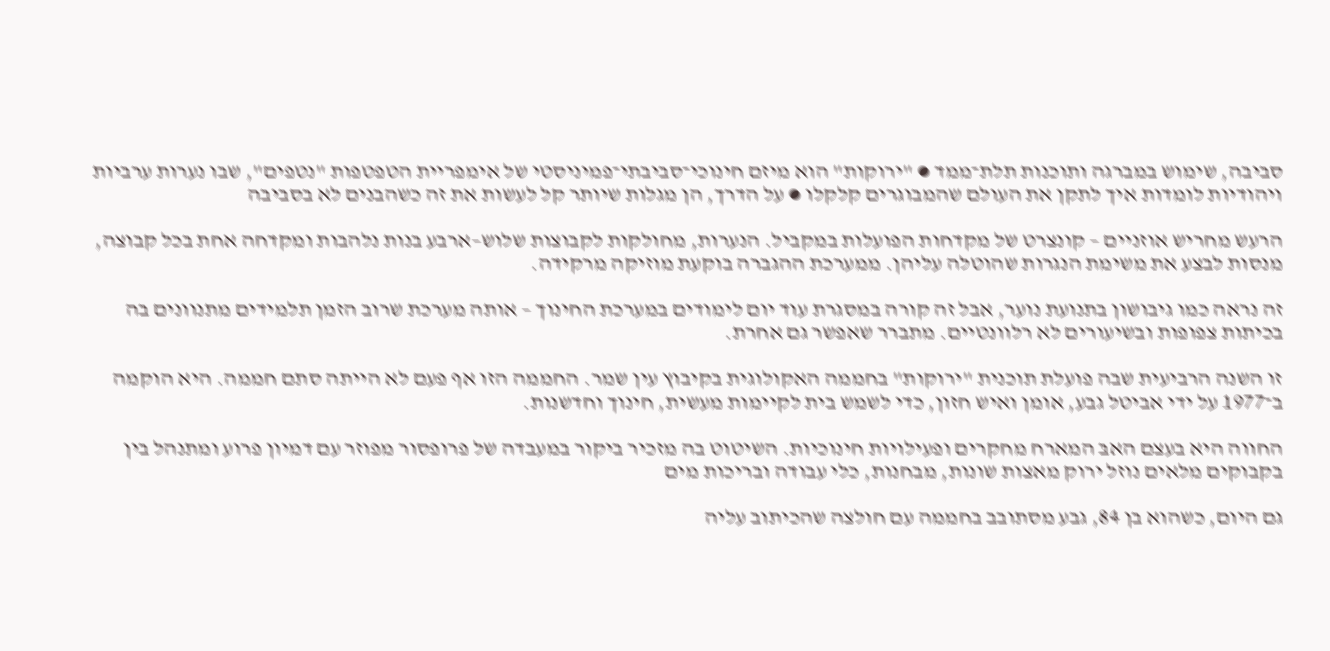סביבה, שימוש במברגה ותוכנות תלת־ממד ● "ירוקות" הוא מיזם חינוכי־סביבתי־פמיניסטי של אימפריית הטפטפות "נטפים", שבו נערות ערביות ויהודיות לומדות איך לתקן את העולם שהמבוגרים קלקלו ● על הדרך, הן מגלות שיותר קל לעשות את זה כשהבנים לא בסביבה

הרעש מחריש אוזניים – קונצרט של מקדחות הפועלות במקביל. הנערות, מחולקות לקבוצות שלוש–ארבע בנות נלהבות ומקדחה אחת בכל קבוצה, מנסות לבצע את משימת הנגרות שהוטלה עליהן. ממערכת ההגברה בוקעת מוזיקה מרקידה.

זה נראה כמו גיבושון בתנועת נוער, אבל זה קורה במסגרת עוד יום לימודים במערכת החינוך – אותה מערכת שרוב הזמן תלמידים מתנוונים בה בכיתות צפופות ובשיעורים לא רלוונטיים. מתברר שאפשר גם אחרת.

זו השנה הרביעית שבה פועלת תוכנית "ירוקות" בחממה האקולוגית בקיבוץ עין שמר. החממה הזו אף פעם לא הייתה סתם חממה. היא הוקמה ב־1977 על ידי אביטל גבע, אומן ואיש חזון, כדי לשמש בית לקיימות מעשית, חינוך וחדשנות.

החווה היא בעצם האבּ המארח מחקרים ופעילויות חינוכיות. השיטוט בה מזכיר ביקור במעבדה של פרופסור מפוזר עם דמיון פרוע ומתנהל בין בקבוקים מלאים נוזל ירוק מאצות שונות, מבחנות, כלי עבודה ובריכות מים

גם היום, כשהוא בן 84, גבע מסתובב בחממה עם חולצה שהכיתוב עליה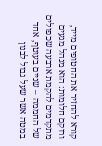קורא להחזיר את החטופים מייד, ורוקם חלומות: הוא מנהל מגעים מתקדמים להקמת ארבעה שכפולים של החממה – שניים בעוטף, אחד במטה אשר שעל גבול לבנון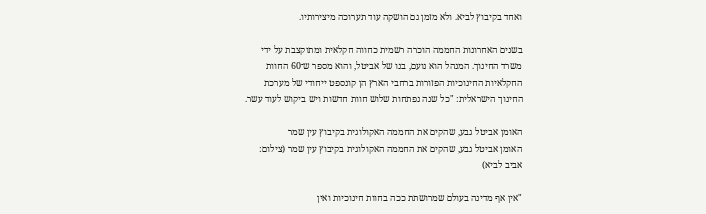ואחד בקיבוץ לביא. ולא מזמן גם הושקה עוד תערוכה מיצירותיו.

בשנים האחרונות החממה הוכרה רשמית כחווה חקלאית ומתוקצבת על ידי משרד החינוך. המנהל הוא נועם, בנו של אביטל, והוא מספר ש־60 החוות החקלאיות החינוכיות הפזורות ברחבי הארץ הן קונספט ייחודי של מערכת החינוך הישראלית: "כל שנה נפתחות שלוש חוות חדשות ויש ביקוש לעוד עשר.

האומן אביטל גבע, שהקים את החממה האקולוגית בקיבוץ עין שמר
האומן אביטל גבע, שהקים את החממה האקולוגית בקיבוץ עין שמר (צילום: אביב לביא)

"אין אף מדינה בעולם שמרושתת ככה בחוות חינוכיות ואין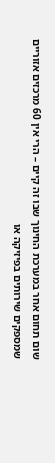שום תחום אחר במערכת החינוך שבו זה קיים – הרי אין 60 מרכזים אזוריים שמספקים שירותים בפיזיקה או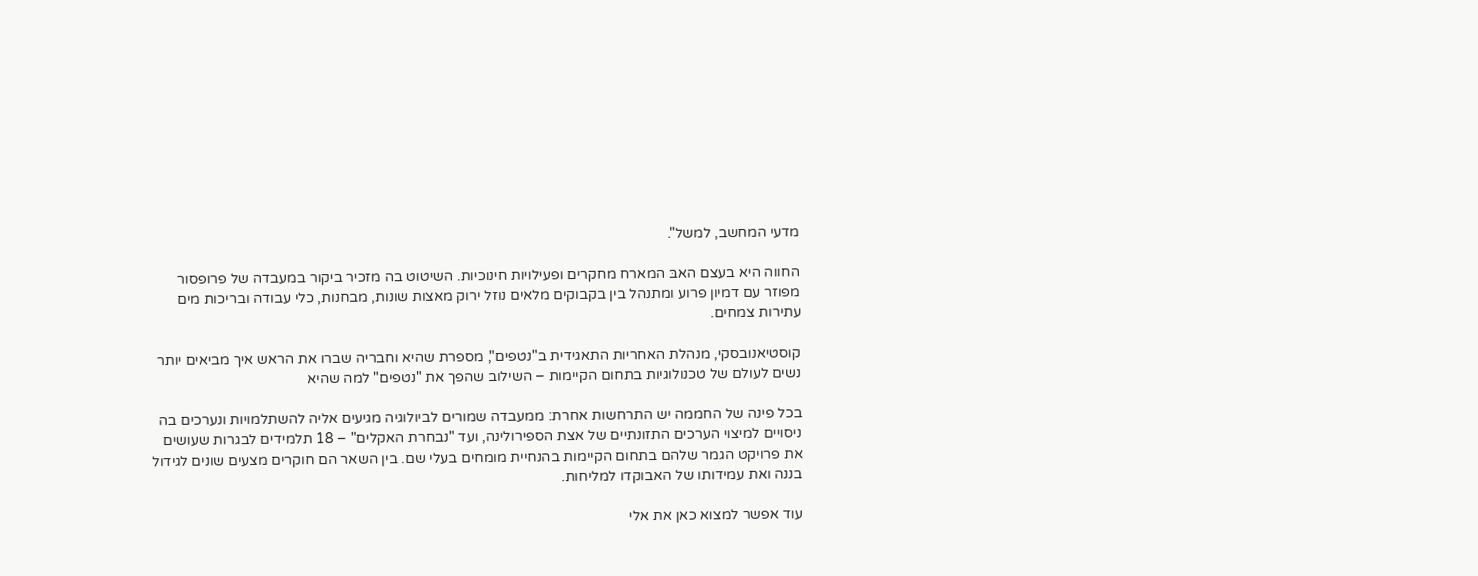מדעי המחשב, למשל".

החווה היא בעצם האבּ המארח מחקרים ופעילויות חינוכיות. השיטוט בה מזכיר ביקור במעבדה של פרופסור מפוזר עם דמיון פרוע ומתנהל בין בקבוקים מלאים נוזל ירוק מאצות שונות, מבחנות, כלי עבודה ובריכות מים עתירות צמחים.

קוסטיאנובסקי, מנהלת האחריות התאגידית ב"נטפים", מספרת שהיא וחבריה שברו את הראש איך מביאים יותר נשים לעולם של טכנולוגיות בתחום הקיימות – השילוב שהפך את "נטפים" למה שהיא

בכל פינה של החממה יש התרחשות אחרת: ממעבדה שמורים לביולוגיה מגיעים אליה להשתלמויות ונערכים בה ניסויים למיצוי הערכים התזונתיים של אצת הספירולינה, ועד "נבחרת האקלים" – 18 תלמידים לבגרות שעושים את פרויקט הגמר שלהם בתחום הקיימות בהנחיית מומחים בעלי שם. בין השאר הם חוקרים מצעים שונים לגידול בננה ואת עמידותו של האבוקדו למליחות.

עוד אפשר למצוא כאן את אלי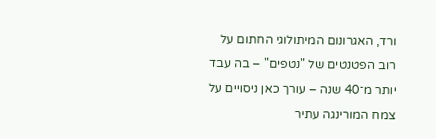ורד, האגרונום המיתולוגי החתום על רוב הפטנטים של "נטפים" – בה עבד יותר מ־40 שנה – עורך כאן ניסויים על צמח המורינגה עתיר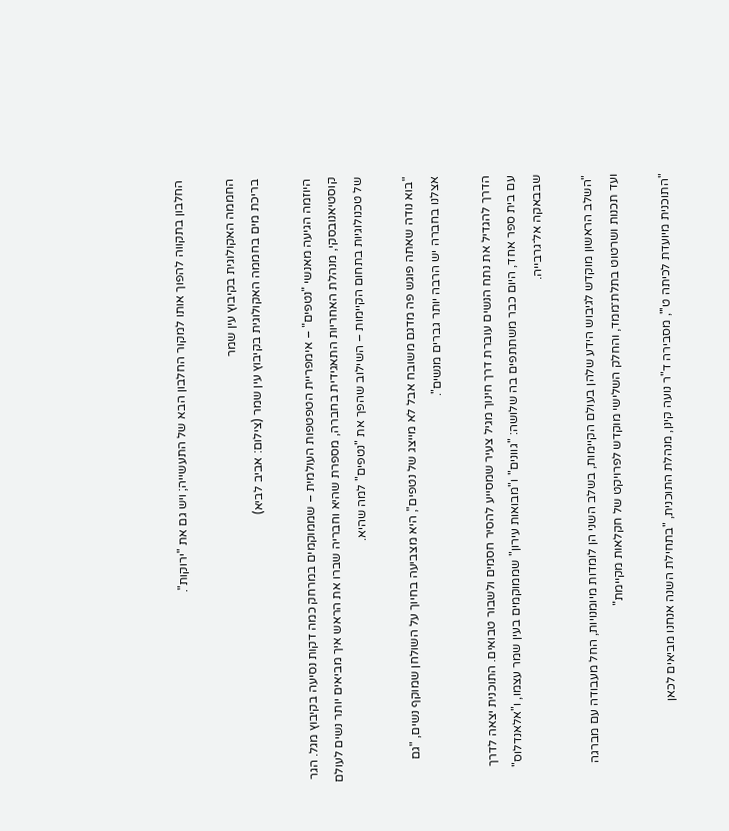החלבון בתקווה להפוך אותו למקור החלבון הבא של התעשייה; ויש גם את "ירוקות".

החממה האקולוגית בקיבוץ עין שמר
בריכת מים בחממה האקולוגית בקיבוץ עין שמר (צילום: אביב לביא)

היוזמה הגיעה מאנשי "נטפים" – אימפריית הטפטפות העולמית – שממוקמים במרחק כמה דקות נסיעה בקיבוץ מגל. הגר קוסטיאנובסקי, מנהלת האחריות התאגידית בחברה, מספרת שהיא וחבריה שברו את הראש איך מביאים יותר נשים לעולם של טכנולוגיות בתחום הקיימות – השילוב שהפך את "נטפים" למה שהיא.

"בוא נודה שאתה פוגש פה מדגם משובח אבל לא מייצג של נטפים", היא מצביעה בחיוך על השולחן שמוקף נשים, "גם אצלנו בחברה יש הרבה יותר גברים מנשים".

הדרך להגדיל את נתח הנשים עוברת דרך חינוך מגיל צעיר שמסייע להסיר חסמים ולשבור טבואים. התוכנית יצאה לדרך עם בית ספר אחד, היום כבר משתתפים בה שלושה: "גוונים" ו"מבואות עירון" שממוקמים בעין שמר עצמו, ו"אלאנדלוס" שבבאקה אל־גרבייה.

"השלב הראשון מוקדש לגיבוש הידע שלהן בעולם הקיימות, בשלב השני הן לומדות מיומנויות, החל מעבודה עם מברגה ועד תכנות ושרטוט בתלת־ממד, והחלק השלישי מוקדש לפרויקט של חקלאות מקיימת"

"התוכנית מיועדת לכיתה ט'", מסבירה ד"ר נועה קינן, מנהלת התוכנית, "בתחילת השנה אנחנו מביאים לכאן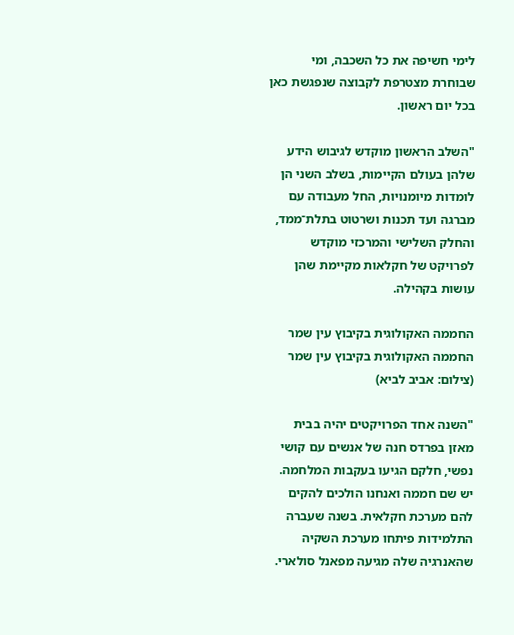לימי חשיפה את כל השכבה, ומי שבוחרת מצטרפת לקבוצה שנפגשת כאן בכל יום ראשון.

"השלב הראשון מוקדש לגיבוש הידע שלהן בעולם הקיימות, בשלב השני הן לומדות מיומנויות, החל מעבודה עם מברגה ועד תכנות ושרטוט בתלת־ממד, והחלק השלישי והמרכזי מוקדש לפרויקט של חקלאות מקיימת שהן עושות בקהילה.

החממה האקולוגית בקיבוץ עין שמר
החממה האקולוגית בקיבוץ עין שמר (צילום: אביב לביא)

"השנה אחד הפרויקטים יהיה בבית מאזן בפרדס חנה של אנשים עם קושי נפשי, חלקם הגיעו בעקבות המלחמה. יש שם חממה ואנחנו הולכים להקים להם מערכת חקלאית. בשנה שעברה התלמידות פיתחו מערכת השקיה שהאנרגיה שלה מגיעה מפאנל סולארי.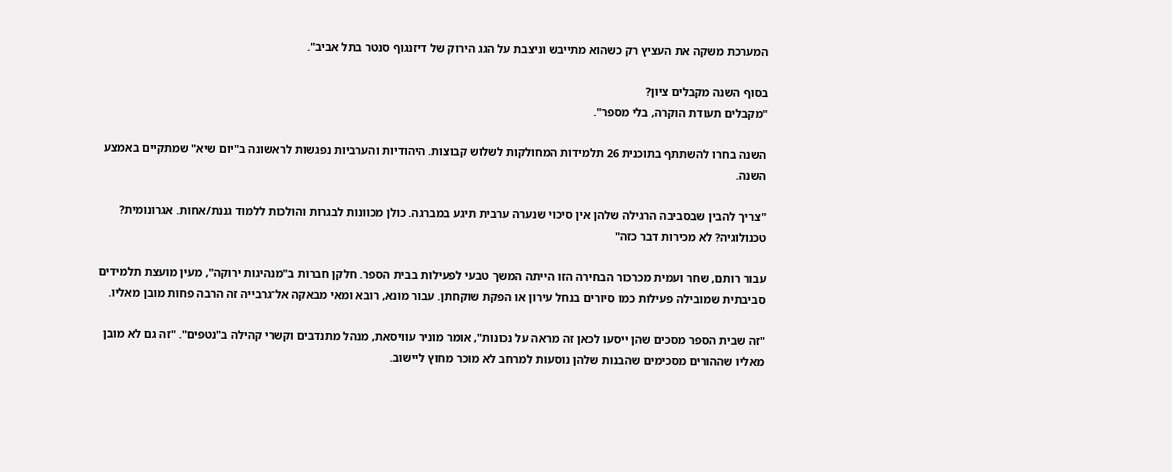המערכת משקה את העציץ רק כשהוא מתייבש וניצבת על הגג הירוק של דיזנגוף סנטר בתל אביב".

בסוף השנה מקבלים ציון?
"מקבלים תעודת הוקרה, בלי מספר".

השנה בחרו להשתתף בתוכנית 26 תלמידות המחולקות לשלוש קבוצות. היהודיות והערביות נפגשות לראשונה ב"יום שיא" שמתקיים באמצע השנה.

"צריך להבין שבסביבה הרגילה שלהן אין סיכוי שנערה ערבית תיגע במברגה. כולן מכוונות לבגרות והולכות ללמוד גננת/אחות. אגרונומית? טכנולוגיה? לא מכירות דבר כזה"

עבור רותם, שחר ועמית מכרכור הבחירה הזו הייתה המשך טבעי לפעילות בבית הספר. חלקן חברות ב"מנהיגות ירוקה", מעין מועצת תלמידים סביבתית שמובילה פעילות כמו סיורים בנחל עירון או הפקת שוקחתן. עבור מונא, רובא ומאי מבאקה אל־גרבייה זה הרבה פחות מובן מאליו.

"זה שבית הספר מסכים שהן ייסעו לכאן זה מראה על נכונות", אומר מוניר עוויסאת, מנהל מתנדבים וקשרי קהילה ב"נטפים". "זה גם לא מובן מאליו שההורים מסכימים שהבנות שלהן נוסעות למרחב לא מוכר מחוץ ליישוב.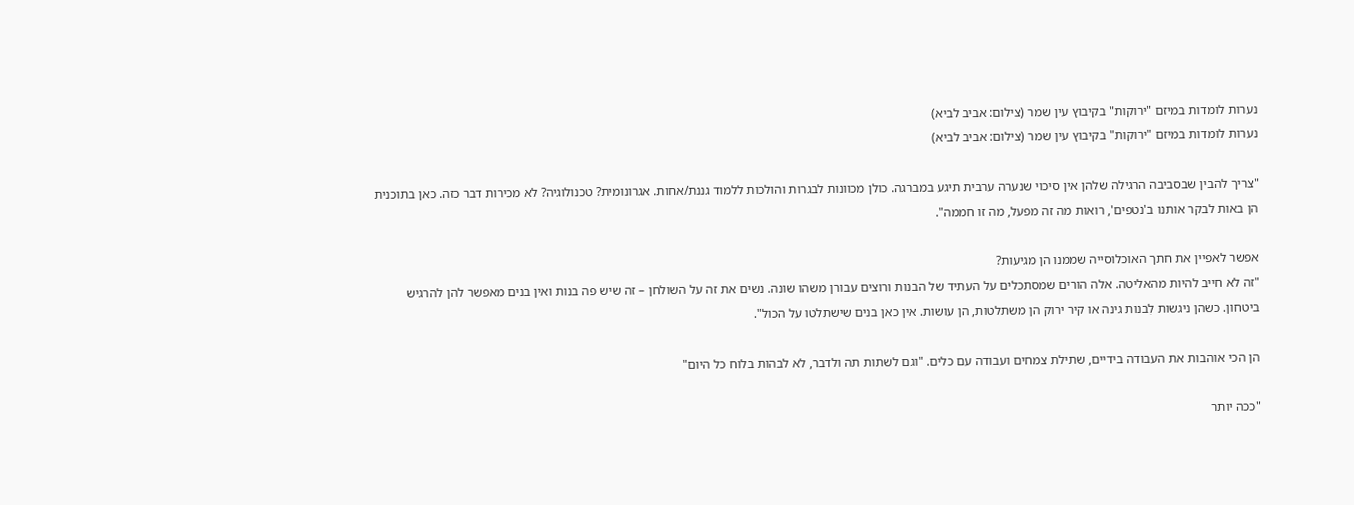נערות לומדות במיזם "ירוקות" בקיבוץ עין שמר (צילום: אביב לביא)
נערות לומדות במיזם "ירוקות" בקיבוץ עין שמר (צילום: אביב לביא)

"צריך להבין שבסביבה הרגילה שלהן אין סיכוי שנערה ערבית תיגע במברגה. כולן מכוונות לבגרות והולכות ללמוד גננת/אחות. אגרונומית? טכנולוגיה? לא מכירות דבר כזה. כאן בתוכנית הן באות לבקר אותנו ב'נטפים', רואות מה זה מפעל, מה זו חממה".

אפשר לאפיין את חתך האוכלוסייה שממנו הן מגיעות?
"זה לא חייב להיות מהאליטה. אלה הורים שמסתכלים על העתיד של הבנות ורוצים עבורן משהו שונה. נשים את זה על השולחן – זה שיש פה בנות ואין בנים מאפשר להן להרגיש ביטחון. כשהן ניגשות לִבנות גינה או קיר ירוק הן משתלטות, הן עושות. אין כאן בנים שישתלטו על הכול".

הן הכי אוהבות את העבודה בידיים, שתילת צמחים ועבודה עם כלים. "וגם לשתות תה ולדבר, לא לבהות בלוח כל היום"

"ככה יותר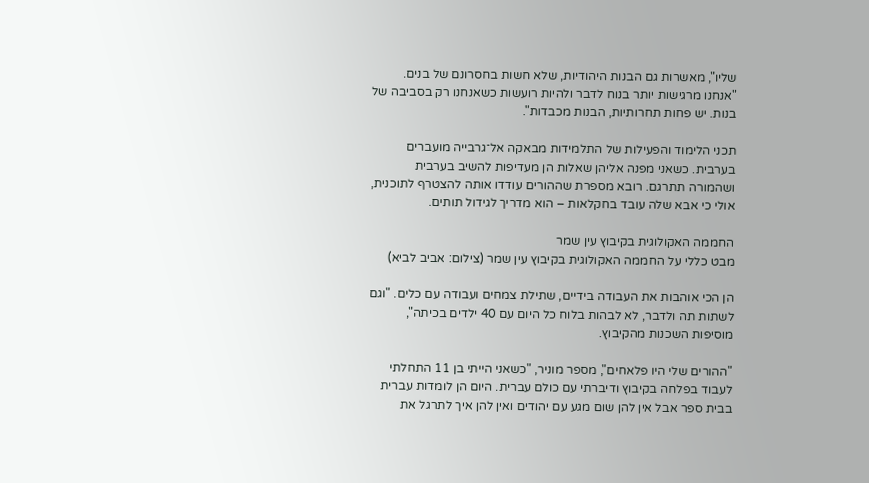שליו", מאשרות גם הבנות היהודיות, שלא חשות בחסרונם של בנים. "אנחנו מרגישות יותר בנוח לדבר ולהיות רועשות כשאנחנו רק בסביבה של בנות. יש פחות תחרותיות, הבנות מכבדות".

תכני הלימוד והפעילות של התלמידות מבאקה אל־גרבייה מועברים בערבית. כשאני מפנה אליהן שאלות הן מעדיפות להשיב בערבית ושהמורה תתרגם. רובא מספרת שההורים עודדו אותה להצטרף לתוכנית, אולי כי אבא שלה עובד בחקלאות – הוא מדריך לגידול תותים.

החממה האקולוגית בקיבוץ עין שמר
מבט כללי על החממה האקולוגית בקיבוץ עין שמר (צילום: אביב לביא)

הן הכי אוהבות את העבודה בידיים, שתילת צמחים ועבודה עם כלים. "וגם לשתות תה ולדבר, לא לבהות בלוח כל היום עם 40 ילדים בכיתה", מוסיפות השכנות מהקיבוץ.

"ההורים שלי היו פלאחים", מספר מוניר, "כשאני הייתי בן 11 התחלתי לעבוד בפלחה בקיבוץ ודיברתי עם כולם עברית. היום הן לומדות עברית בבית ספר אבל אין להן שום מגע עם יהודים ואין להן איך לתרגל את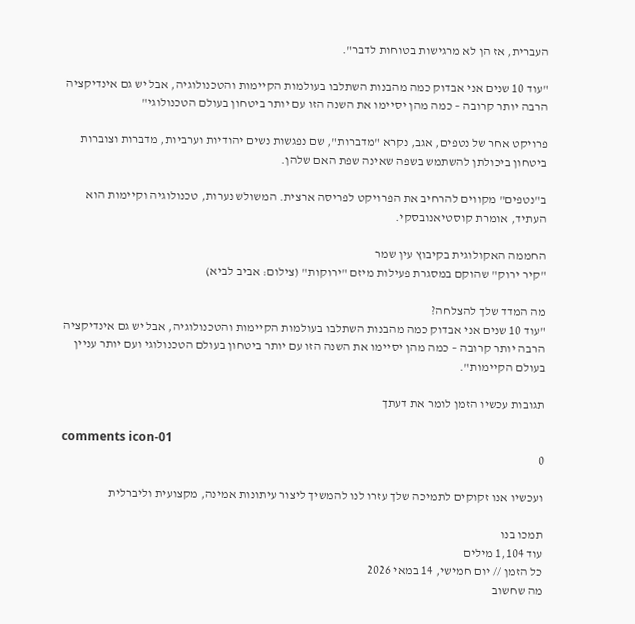העברית, אז הן לא מרגישות בטוחות לדבר".

"עוד 10 שנים אני אבדוק כמה מהבנות השתלבו בעולמות הקיימות והטכנולוגיה, אבל יש גם אינדיקציה הרבה יותר קרובה – כמה מהן יסיימו את השנה הזו עם יותר ביטחון בעולם הטכנולוגי"

פרויקט אחר של נטפים, אגב, נקרא "מדברות", שם נפגשות נשים יהודיות וערביות, מדברות וצוברות ביטחון ביכולתן להשתמש בשפה שאינה שפת האם שלהן.

ב"נטפים" מקווים להרחיב את הפרויקט לפריסה ארצית. המשולש נערות, טכנולוגיה וקיימות הוא העתיד, אומרת קוסטיאנובסקי.

החממה האקולוגית בקיבוץ עין שמר
"קיר ירוק" שהוקם במסגרת פעילות מיזם "ירוקות" (צילום: אביב לביא)

מה המדד שלך להצלחה?
"עוד 10 שנים אני אבדוק כמה מהבנות השתלבו בעולמות הקיימות והטכנולוגיה, אבל יש גם אינדיקציה הרבה יותר קרובה – כמה מהן יסיימו את השנה הזו עם יותר ביטחון בעולם הטכנולוגי ועם יותר עניין בעולם הקיימות".

תגובות עכשיו הזמן לומר את דעתך

comments icon-01
0

ועכשיו אנו זקוקים לתמיכה שלך עזרו לנו להמשיך ליצור עיתונות אמינה, מקצועית וליברלית

תמכו בנו
עוד 1,104 מילים
כל הזמן // יום חמישי, 14 במאי 2026
מה שחשוב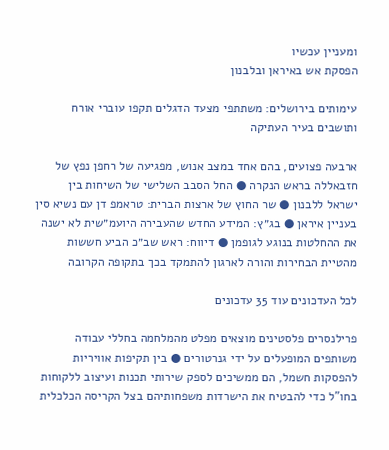ומעניין עכשיו
הפסקת אש באיראן ובלבנון

עימותים בירושלים: משתתפי מצעד הדגלים תקפו עוברי אורח ותושבים בעיר העתיקה

ארבעה פצועים, בהם אחד במצב אנוש, מפגיעה של רחפן נפץ של חזבאללה בראש הנקרה ● החל הסבב השלישי של השיחות בין ישראל ללבנון ● שר החוץ של ארצות הברית: טראמפ דן עם נשיא סין בעניין איראן ● בג״ץ: המידע החדש שהעבירה היועמ״שית לא ישנה את ההחלטות בנוגע לגופמן ● דיווח: ראש שב״כ הביע חששות מהטיית הבחירות והורה לארגון להתמקד בכך בתקופה הקרובה

לכל העדכונים עוד 35 עדכונים

פרילנסרים פלסטינים מוצאים מפלט מהמלחמה בחללי עבודה משותפים המופעלים על ידי גנרטורים ● בין תקיפות אוויריות להפסקות חשמל, הם ממשיכים לספק שירותי תכנות ועיצוב ללקוחות בחו"ל כדי להבטיח את הישרדות משפחותיהם בצל הקריסה הכלכלית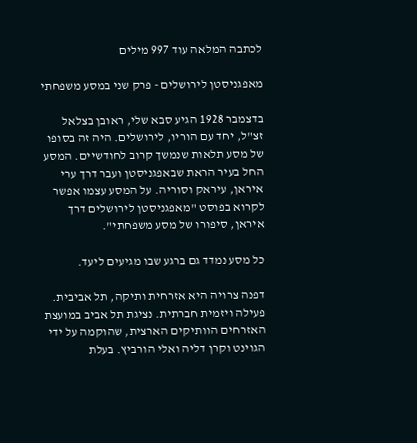לכתבה המלאה עוד 997 מילים

מאפגניסטן לירושלים - פרק שני במסע משפחתי

בדצמבר 1928 הגיע סבא שלי, ראובן בצלאל זצ"ל, יחד עם הוריו, לירושלים. היה זה בסופו של מסע תלאות שנמשך קרוב לחודשיים. המסע החל בעיר הראת שבאפגניסטן ועבר דרך ערי איראן, עיראק וסוריה. על המסע עצמו אפשר לקרוא בפוסט "מאפגניסטן לירושלים דרך איראן, סיפורו של מסע משפחתי".

כל מסע נמדד גם ברגע שבו מגיעים ליעד.

דפנה צרויה היא אזרחית ותיקה, תל אביבית. פעילה ויזמית חברתית. נציגת תל אביב במועצת האזרחים הוותיקים הארצית, שהוקמה על ידי הגוינט וקרן דליה ואלי הורביץ. בעלת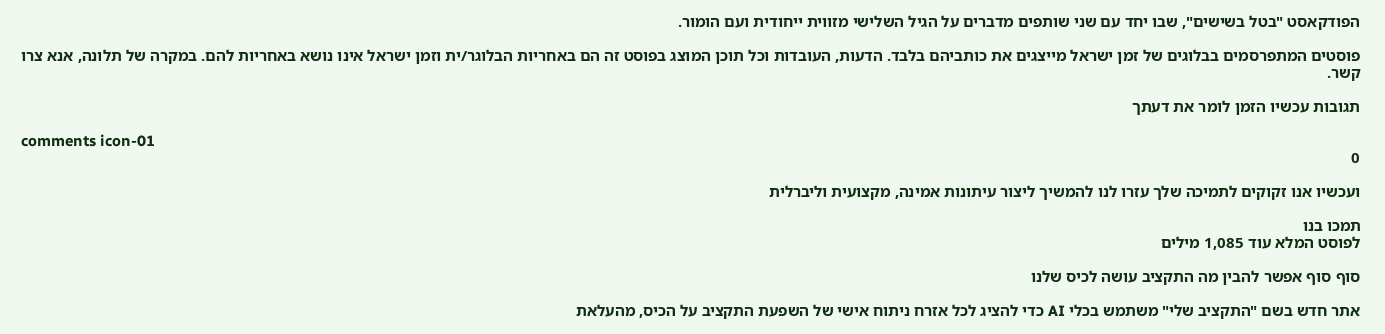הפודקאסט "בטל בשישים", שבו יחד עם שני שותפים מדברים על הגיל השלישי מזווית ייחודית ועם הומור.

פוסטים המתפרסמים בבלוגים של זמן ישראל מייצגים את כותביהם בלבד. הדעות, העובדות וכל תוכן המוצג בפוסט זה הם באחריות הבלוגר/ית וזמן ישראל אינו נושא באחריות להם. במקרה של תלונה, אנא צרו קשר.

תגובות עכשיו הזמן לומר את דעתך

comments icon-01
0

ועכשיו אנו זקוקים לתמיכה שלך עזרו לנו להמשיך ליצור עיתונות אמינה, מקצועית וליברלית

תמכו בנו
לפוסט המלא עוד 1,085 מילים

סוף סוף אפשר להבין מה התקציב עושה לכיס שלנו

אתר חדש בשם "התקציב שלי" משתמש בכלי AI כדי להציג לכל אזרח ניתוח אישי של השפעת התקציב על הכיס, מהעלאת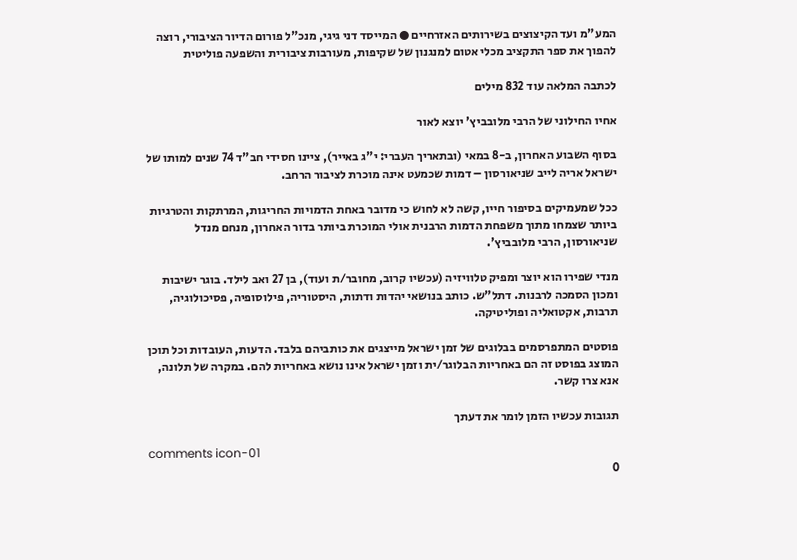המע"מ ועד הקיצוצים בשירותים האזרחיים ● המייסד דני גיגי, מנכ"ל פורום הדיור הציבורי, רוצה להפוך את ספר התקציב מכלי אטום למנגנון של שקיפות, מעורבות ציבורית והשפעה פוליטית

לכתבה המלאה עוד 832 מילים

אחיו החילוני של הרבי מלובביץ' יוצא לאור

בסוף השבוע האחרון, ב-8 במאי (ובתאריך העברי: י"ג באייר), ציינו חסידי חב"ד 74 שנים למותו של ישראל אריה לייב שניאורסון – דמות שכמעט אינה מוכרת לציבור הרחב.

ככל שמעמיקים בסיפור חייו, קשה לא לחוש כי מדובר באחת הדמויות החריגות, המרתקות והטרגיות ביותר שצמחו מתוך משפחת הדמות הרבנית אולי המוכרת ביותר בדור האחרון, מנחם מנדל שניאורסון, הרבי מלובביץ'.

מנדי שפירו הוא יוצר ומפיק טלוויזיה (עכשיו קרוב, מחובר/ת ועוד), בן 27 ואב לילד. בוגר ישיבות ומכון הסמכה לרבנות. דתל"ש. כותב בנושאי יהדות ודתות, היסטוריה, פילוסופיה, פסיכולוגיה, תרבות, אקטואליה ופוליטיקה.

פוסטים המתפרסמים בבלוגים של זמן ישראל מייצגים את כותביהם בלבד. הדעות, העובדות וכל תוכן המוצג בפוסט זה הם באחריות הבלוגר/ית וזמן ישראל אינו נושא באחריות להם. במקרה של תלונה, אנא צרו קשר.

תגובות עכשיו הזמן לומר את דעתך

comments icon-01
0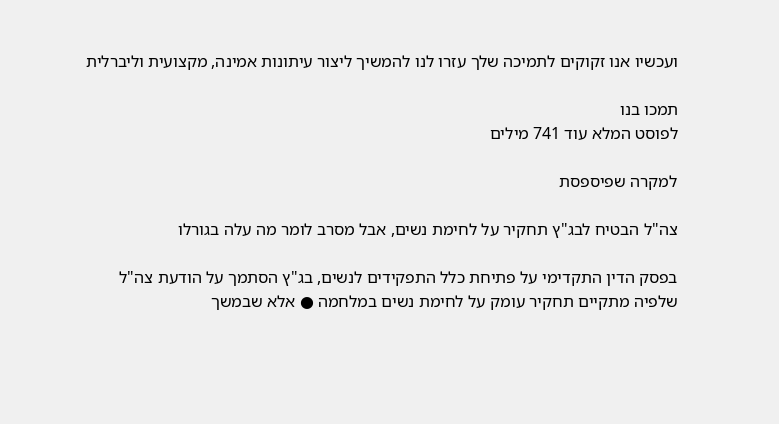ועכשיו אנו זקוקים לתמיכה שלך עזרו לנו להמשיך ליצור עיתונות אמינה, מקצועית וליברלית

תמכו בנו
לפוסט המלא עוד 741 מילים

למקרה שפיספסת

צה"ל הבטיח לבג"ץ תחקיר על לחימת נשים, אבל מסרב לומר מה עלה בגורלו

בפסק הדין התקדימי על פתיחת כלל התפקידים לנשים, בג"ץ הסתמך על הודעת צה"ל שלפיה מתקיים תחקיר עומק על לחימת נשים במלחמה ● אלא שבמשך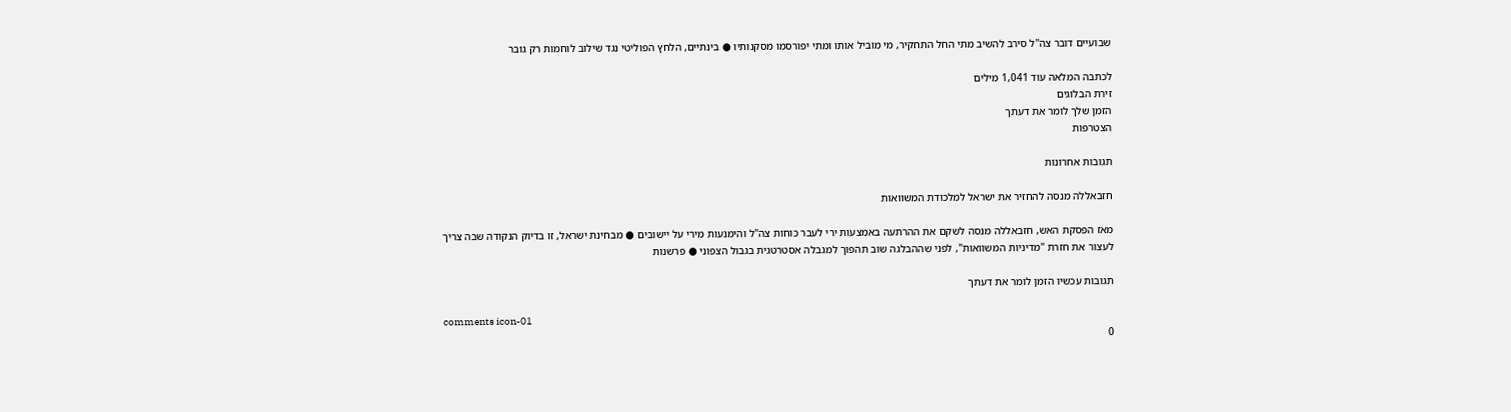שבועיים דובר צה"ל סירב להשיב מתי החל התחקיר, מי מוביל אותו ומתי יפורסמו מסקנותיו ● בינתיים, הלחץ הפוליטי נגד שילוב לוחמות רק גובר

לכתבה המלאה עוד 1,041 מילים
זירת הבלוגים
הזמן שלך לומר את דעתך
הצטרפות

תגובות אחרונות

חזבאללה מנסה להחזיר את ישראל למלכודת המשוואות

מאז הפסקת האש, חזבאללה מנסה לשקם את ההרתעה באמצעות ירי לעבר כוחות צה"ל והימנעות מירי על יישובים ● מבחינת ישראל, זו בדיוק הנקודה שבה צריך לעצור את חזרת "מדיניות המשוואות", לפני שההבלגה שוב תהפוך למגבלה אסטרטגית בגבול הצפוני ● פרשנות

תגובות עכשיו הזמן לומר את דעתך

comments icon-01
0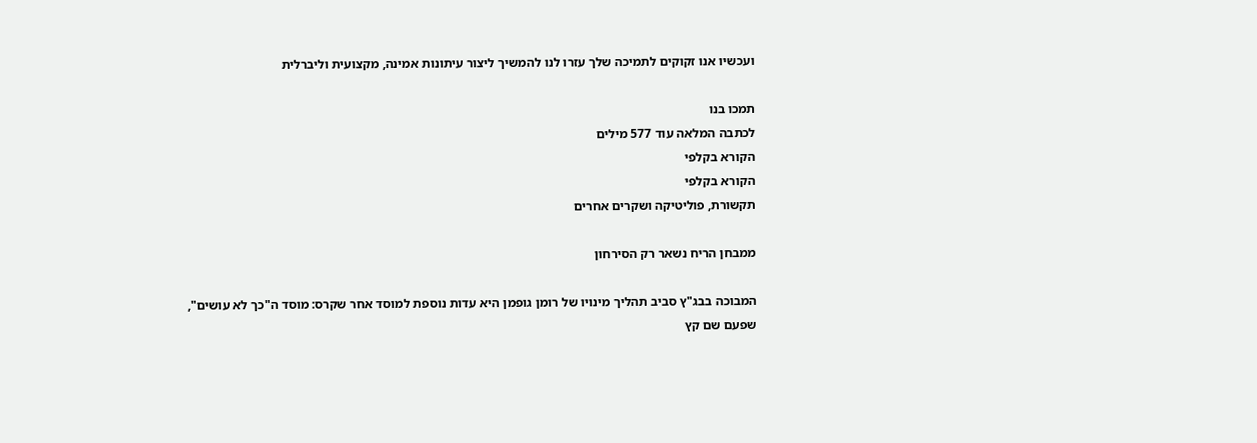ועכשיו אנו זקוקים לתמיכה שלך עזרו לנו להמשיך ליצור עיתונות אמינה, מקצועית וליברלית

תמכו בנו
לכתבה המלאה עוד 577 מילים
הקורא בקלפי
הקורא בקלפי
תקשורת, פוליטיקה ושקרים אחרים

ממבחן הריח נשאר רק הסירחון

המבוכה בבג"ץ סביב תהליך מינויו של רומן גופמן היא עדות נוספת למוסד אחר שקרס: מוסד ה"כך לא עושים", שפעם שם קץ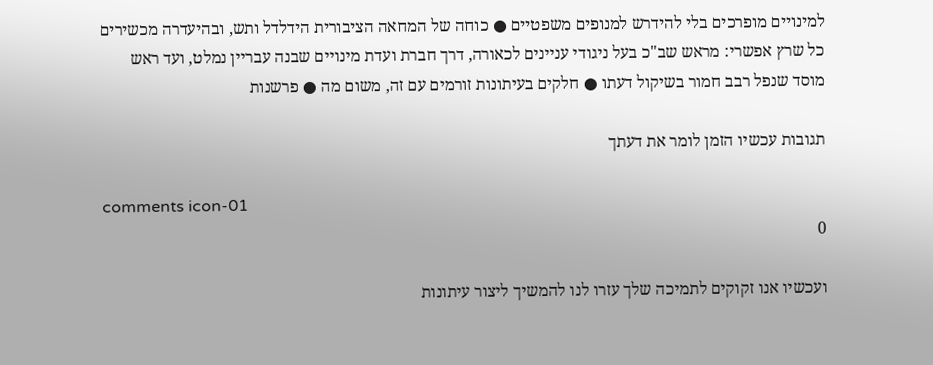למינויים מופרכים בלי להידרש למנופים משפטיים ● כוחה של המחאה הציבורית הידלדל ותש, ובהיעדרה מכשירים כל שרץ אפשרי: מראש שב"כ בעל ניגודי עניינים לכאורה, דרך חברת ועדת מינויים שבנה עבריין נמלט, ועד ראש מוסד שנפל רבב חמור בשיקול דעתו ● חלקים בעיתונות זורמים עם זה, משום מה ● פרשנות

תגובות עכשיו הזמן לומר את דעתך

comments icon-01
0

ועכשיו אנו זקוקים לתמיכה שלך עזרו לנו להמשיך ליצור עיתונות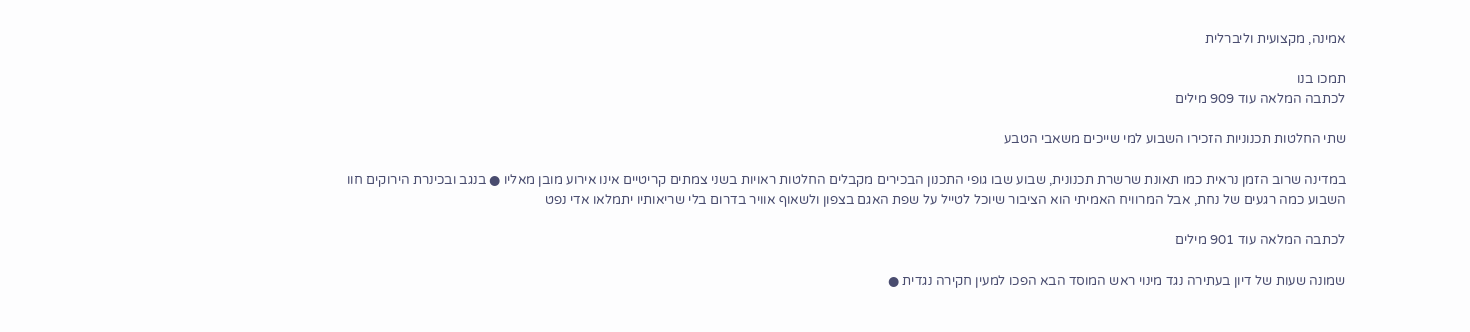אמינה, מקצועית וליברלית

תמכו בנו
לכתבה המלאה עוד 909 מילים

שתי החלטות תכנוניות הזכירו השבוע למי שייכים משאבי הטבע

במדינה שרוב הזמן נראית כמו תאונת שרשרת תכנונית, שבוע שבו גופי התכנון הבכירים מקבלים החלטות ראויות בשני צמתים קריטיים אינו אירוע מובן מאליו ● בנגב ובכינרת הירוקים חוו השבוע כמה רגעים של נחת, אבל המרוויח האמיתי הוא הציבור שיוכל לטייל על שפת האגם בצפון ולשאוף אוויר בדרום בלי שריאותיו יתמלאו אדי נפט

לכתבה המלאה עוד 901 מילים

שמונה שעות של דיון בעתירה נגד מינוי ראש המוסד הבא הפכו למעין חקירה נגדית ●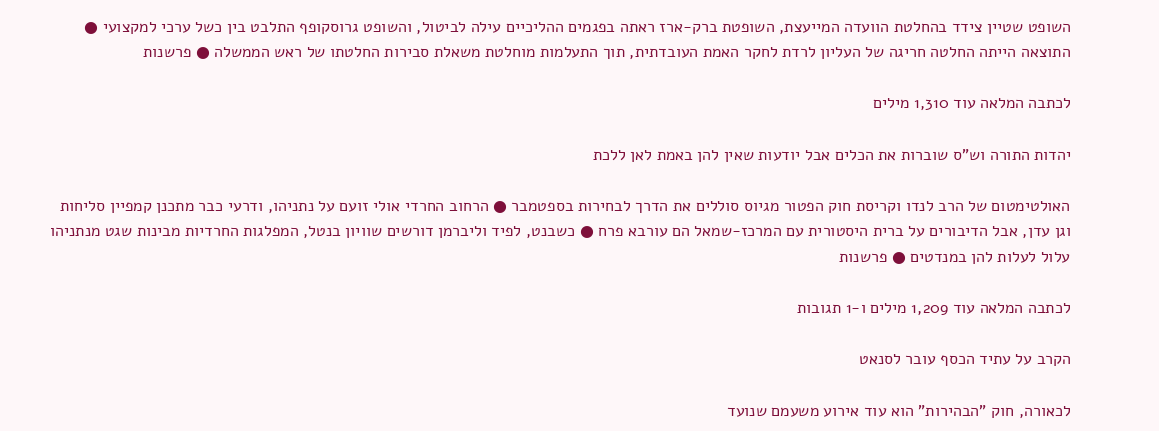השופט שטיין צידד בהחלטת הוועדה המייעצת, השופטת ברק-ארז ראתה בפגמים ההליכיים עילה לביטול, והשופט גרוסקופף התלבט בין כשל ערכי למקצועי ● התוצאה הייתה החלטה חריגה של העליון לרדת לחקר האמת העובדתית, תוך התעלמות מוחלטת משאלת סבירות החלטתו של ראש הממשלה ● פרשנות

לכתבה המלאה עוד 1,310 מילים

יהדות התורה וש"ס שוברות את הכלים אבל יודעות שאין להן באמת לאן ללכת

האולטימטום של הרב לנדו וקריסת חוק הפטור מגיוס סוללים את הדרך לבחירות בספטמבר ● הרחוב החרדי אולי זועם על נתניהו, ודרעי כבר מתכנן קמפיין סליחות וגן עדן, אבל הדיבורים על ברית היסטורית עם המרכז-שמאל הם עורבא פרח ● כשבנט, לפיד וליברמן דורשים שוויון בנטל, המפלגות החרדיות מבינות שגט מנתניהו עלול לעלות להן במנדטים ● פרשנות

לכתבה המלאה עוד 1,209 מילים ו-1 תגובות

הקרב על עתיד הכסף עובר לסנאט

לכאורה, חוק "הבהירות" הוא עוד אירוע משעמם שנועד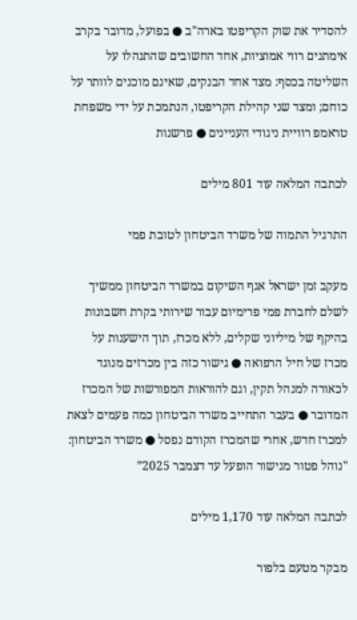להסדיר את שוק הקריפטו בארה"ב ● בפועל, מדובר בקרב אימתנים רווי אמוציות, אחד החשובים שהתנהלו על השליטה בכסף: מצד אחד הבנקים, שאינם מוכנים לוותר על כוחם; ומצד שני קהילת הקריפטו, הנתמכת על ידי משפחת טראמפ רוויית ניגודי העניינים ● פרשנות

לכתבה המלאה עוד 801 מילים

התרגיל התמוה של משרד הביטחון לטובת פמי

מעקב זמן ישראל אגף השיקום במשרד הביטחון ממשיך לשלם לחברת פמי פרימיום עבור שירותי בקרת חשבונות בהיקף של מיליוני שקלים, ללא מכרז, תוך הישענות על מכרז של חיל הרפואה ● גישור כזה בין מכרזים מנוגד לכאורה למנהל תקין, וגם להוראות המפורשות של המכרז המדובר ● בעבר התחייב משרד הביטחון כמה פעמים לצאת למכרז חדש, אחרי שהמכרז הקודם נפסל ● משרד הביטחון: "נוהל פטור מגישור הופעל עד דצמבר 2025”

לכתבה המלאה עוד 1,170 מילים

מבקר מטעם בלפור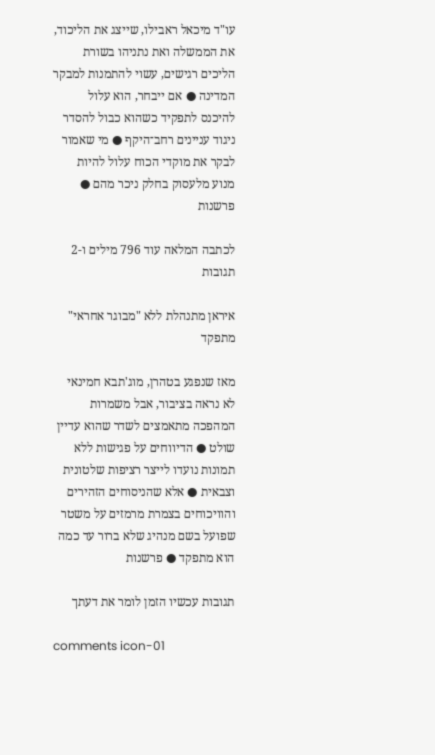עו"ד מיכאל ראבילו, שייצג את הליכוד, את הממשלה ואת נתניהו בשורת הליכים רגישים, עשוי להתמנות למבקר המדינה ● אם ייבחר, הוא עלול להיכנס לתפקיד כשהוא כבול להסדר ניגוד עניינים רחב־היקף ● מי שאמור לבקר את מוקדי הכוח עלול להיות מנוע מלעסוק בחלק ניכר מהם ● פרשנות

לכתבה המלאה עוד 796 מילים ו-2 תגובות

איראן מתנהלת ללא "מבוגר אחראי" מתפקד

מאז שנפגע בטהרן, מוג'תבא חמינאי לא נראה בציבור, אבל משמרות המהפכה מתאמצים לשדר שהוא עדיין שולט ● הדיווחים על פגישות ללא תמונות נועדו לייצר רציפות שלטונית וצבאית ● אלא שהניסוחים הזהירים והוויכוחים בצמרת מרמזים על משטר שפועל בשם מנהיג שלא ברור עד כמה הוא מתפקד ● פרשנות

תגובות עכשיו הזמן לומר את דעתך

comments icon-01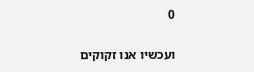0

ועכשיו אנו זקוקים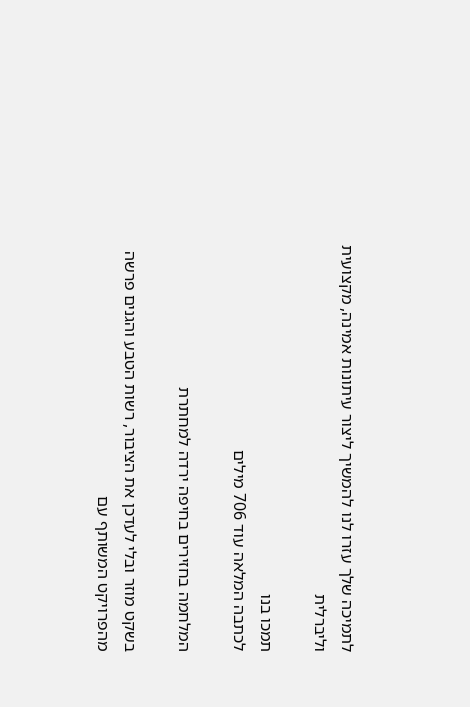לתמיכה שלך עזרו לנו להמשיך ליצור עיתונות אמינה, מקצועית וליברלית

תמכו בנו
לכתבה המלאה עוד 706 מילים

המלחמה בחזירים בחיפה ירדה למחתרת

בשקט מוזר ובלי לעדכן את הציבור, רשות הטבע והגנים פרשה מהפרויקט המשותף עם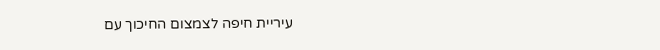עיריית חיפה לצמצום החיכוך עם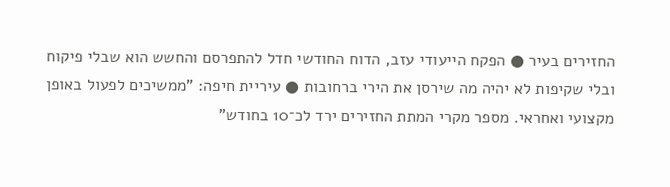החזירים בעיר ● הפקח הייעודי עזב, הדוח החודשי חדל להתפרסם והחשש הוא שבלי פיקוח ובלי שקיפות לא יהיה מה שירסן את הירי ברחובות ● עיריית חיפה: "ממשיכים לפעול באופן מקצועי ואחראי. מספר מקרי המתת החזירים ירד לכ־10 בחודש"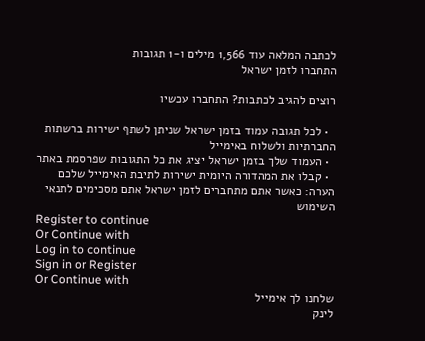לכתבה המלאה עוד 1,566 מילים ו-1 תגובות
התחברו לזמן ישראל

רוצים להגיב לכתבות? התחברו עכשיו

  • לכל תגובה עמוד בזמן ישראל שניתן לשתף ישירות ברשתות החברתיות ולשלוח באימייל
  • העמוד שלך בזמן ישראל יציג את כל התגובות שפרסמת באתר
  • קבלו את המהדורה היומית ישירות לתיבת האימייל שלכם
הערה: כאשר אתם מתחברים לזמן ישראל אתם מסכימים לתנאי השימוש
Register to continue
Or Continue with
Log in to continue
Sign in or Register
Or Continue with
שלחנו לך אימייל
לינק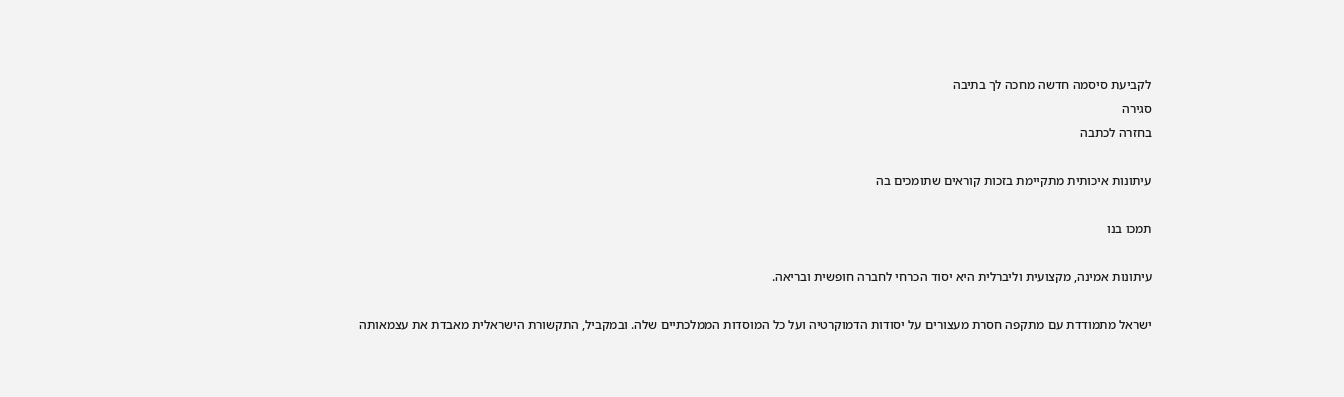לקביעת סיסמה חדשה מחכה לך בתיבה
סגירה
בחזרה לכתבה

עיתונות איכותית מתקיימת בזכות קוראים שתומכים בה

תמכו בנו

עיתונות אמינה, מקצועית וליברלית היא יסוד הכרחי לחברה חופשית ובריאה.

ישראל מתמודדת עם מתקפה חסרת מעצורים על יסודות הדמוקרטיה ועל כל המוסדות הממלכתיים שלה. ובמקביל, התקשורת הישראלית מאבדת את עצמאותה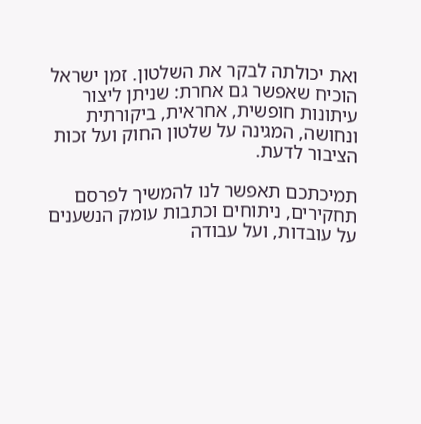ואת יכולתה לבקר את השלטון. זמן ישראל הוכיח שאפשר גם אחרת: שניתן ליצור עיתונות חופשית, אחראית, ביקורתית ונחושה, המגינה על שלטון החוק ועל זכות הציבור לדעת.

תמיכתכם תאפשר לנו להמשיך לפרסם תחקירים, ניתוחים וכתבות עומק הנשענים על עובדות, ועל עבודה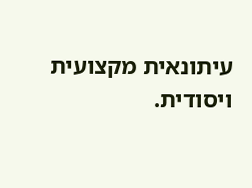עיתונאית מקצועית ויסודית.